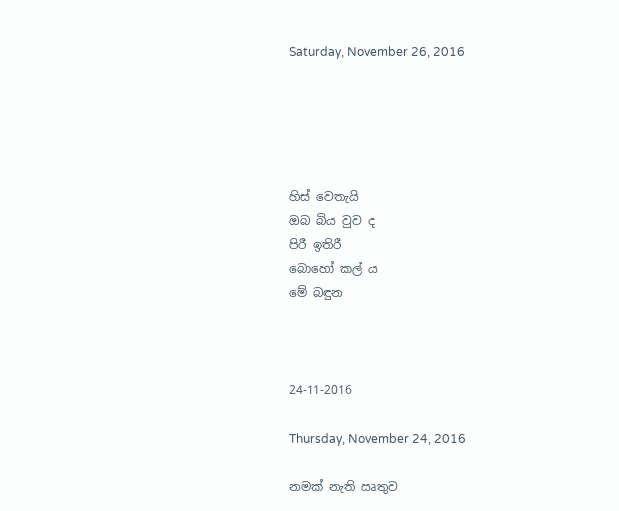Saturday, November 26, 2016





හිස් වෙතැයි
ඔබ බිය වුව ද
පිරී ඉතිරී
බොහෝ කල් ය
මේ බඳුන



24-11-2016

Thursday, November 24, 2016

නමක් නැති ඍතුව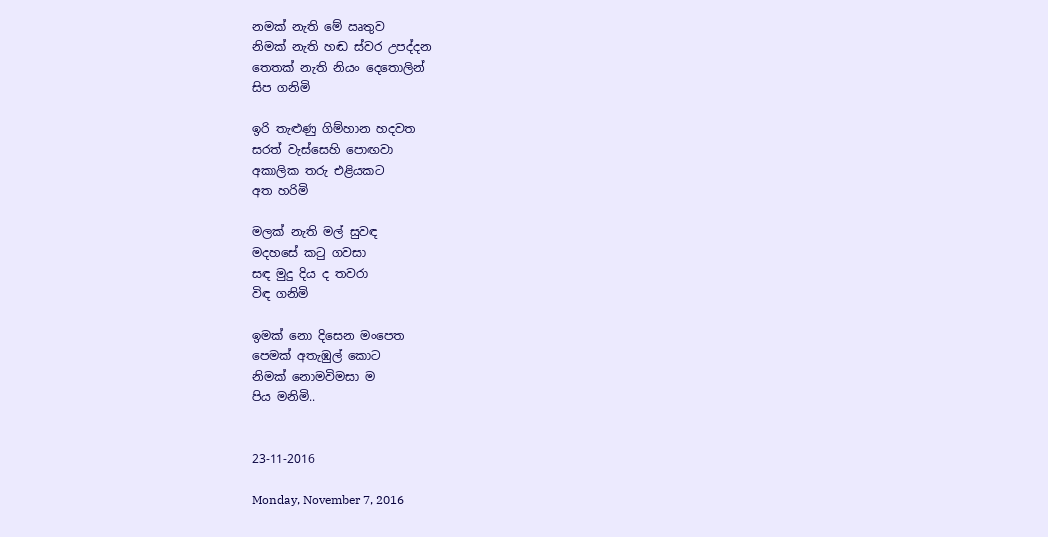නමක් නැති මේ ඍතුව
නිමක් නැති හඬ ස්වර උපද්දන
තෙතක් නැති නියං දෙතොලින්
සිප ගනිමි

ඉරි තැළුණු ගිම්හාන හදවත
සරත් වැස්සෙහි පොඟවා
අකාලික තරු එළියකට
අත හරිමි

මලක් නැති මල් සුවඳ
මදහසේ කටු ගවසා
සඳ මුදු දිය ද තවරා
විඳ ගනිමි

ඉමක් නො දිසෙන මංපෙත
පෙමක් අතැඹුල් කොට
නිමක් නොමවිමසා ම
පිය මනිමි..


23-11-2016

Monday, November 7, 2016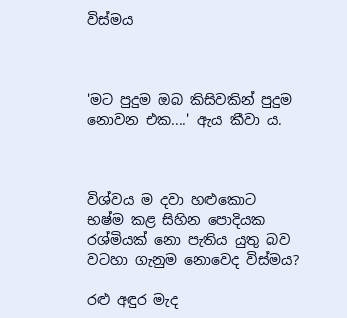විස්මය



'මට පුදුම ඔබ කිසිවකින් පුදුම නොවන එක....' ඇය කීවා ය.



විශ්වය ම දවා හළුකොට
භෂ්ම කළ සිහින පොදියක
රශ්මියක් නො පැතිය යුතු බව
වටහා ගැනුම නොවෙද විස්මය?

රළු අඳුර මැද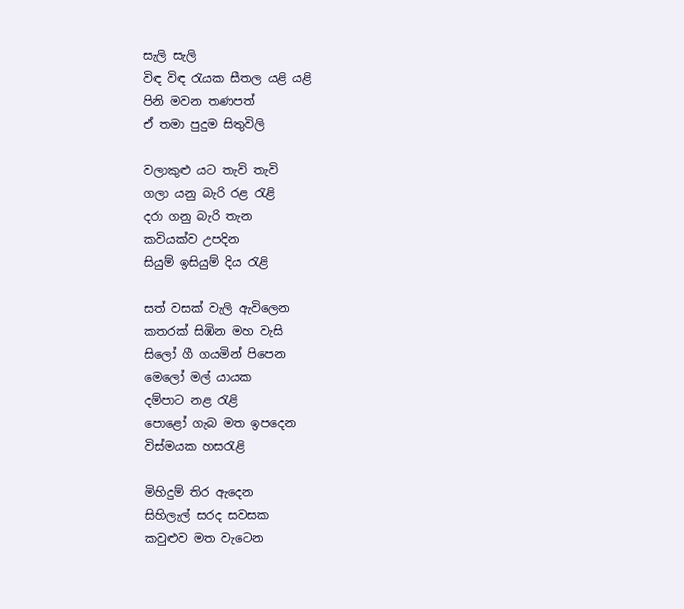සැලි සැලි
විඳ විඳ රැයක සීතල යළි යළි
පිනි මවන තණපත්
ඒ තමා පුදුම සිතුවිලි

වලාකුළු යට තැවි තැවි
ගලා යනු බැරි රළ රැළි
දරා ගනු බැරි තැන
කවියක්ව උපදින
සියුම් ඉසියුම් දිය රැළි

සත් වසක් වැලි ඇවිලෙන
කතරක් සිඹින මහ වැසි
සිලෝ ගී ගයමින් පිපෙන
මෙලෝ මල් යායක
දම්පාට නළ රැළි
පොළෝ ගැබ මත ඉපදෙන
විස්මයක හසරැළි

මිහිදුම් තිර ඇදෙන
සිහිලැල් සරද සවසක
කවුළුව මත වැටෙන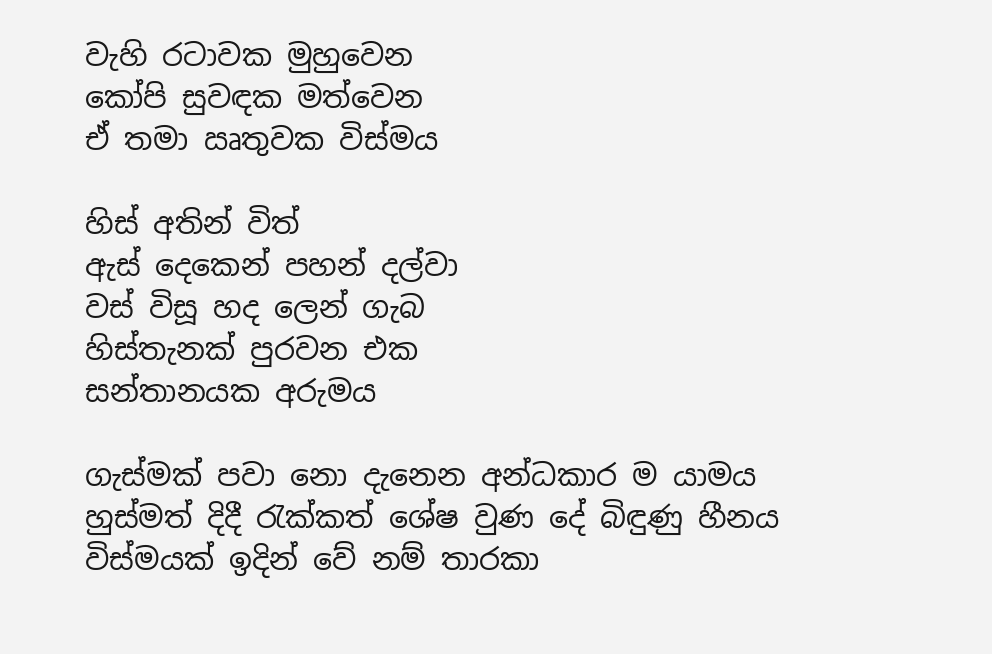වැහි රටාවක මුහුවෙන
කෝපි සුවඳක මත්වෙන
ඒ තමා ඍතුවක විස්මය

හිස් අතින් විත්
ඇස් දෙකෙන් පහන් දල්වා
වස් විසූ හද ලෙන් ගැබ
හිස්තැනක් පුරවන එක
සන්තානයක අරුමය

ගැස්මක් පවා නො දැනෙන අන්ධකාර ම යාමය
හුස්මත් දිදී රැක්කත් ශේෂ වුණ දේ බිඳුණු හීනය
විස්මයක් ඉදින් වේ නම් තාරකා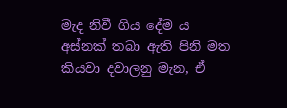මැද නිවී ගිය දේම ය
අස්නක් තබා ඇති පිනි මත
කියවා දවාලනු මැන, ඒ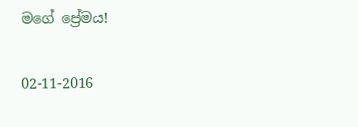මගේ ප්‍රේමය!

02-11-2016